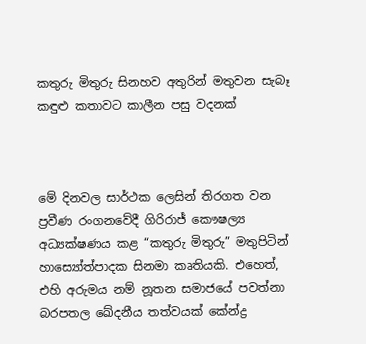කතුරු මිතුරු සිනහව අතුරින් මතුවන සැබෑ කඳුළු කතාවට කාලීන පසු වදනක්



මේ දිනවල සාර්ථක ලෙසින් තිරගත වන ප්‍රවීණ රංගනවේදී ගිරිරාජ් කෞෂල්‍ය අධ්‍යක්ෂණය කළ “කතුරු මිතුරු” මතුපිටින් හාස්‍යෝත්පාදක සිනමා කෘතියකි. එහෙත්, එහි අරුමය නම් නූතන සමාජයේ පවත්නා බරපතල ඛේදනීය තත්වයක් කේන්ද්‍ර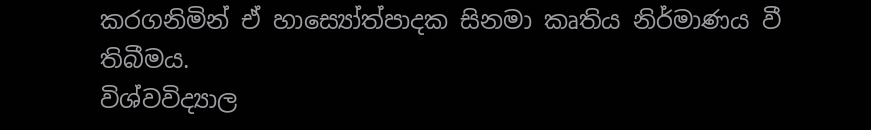කරගනිමින් ඒ හාස්‍යෝත්පාදක සිනමා කෘතිය නිර්මාණය වී තිබීමය.
විශ්වවිද්‍යාල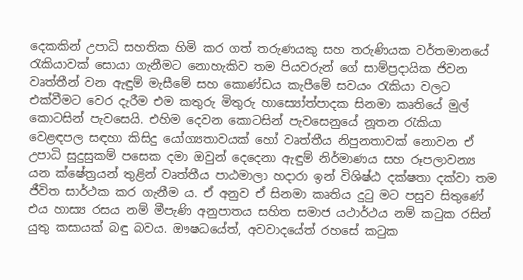දෙකකින් උපාධි සහතික හිමි කර ගත් තරුණයකු සහ තරුණියක වර්තමානයේ රැකියාවක් සොයා ගැනීමට නොහැකිව තම පියවරුන් ගේ සාම්ප්‍රදායික ජිවන වෘත්තීන් වන ඇඳුම් මැසීමේ සහ කොණ්ඩය කැපීමේ සවයං රැකියා වලට එක්වීමට වෙර දැරීම එම කතුරු මිතුරු හාස්‍යෝත්පාදක සිනමා කෘතියේ මුල් කොටසින් පැවසෙයි. එහිම දෙවන කොටසින් පැවසෙනුයේ නූතන රැකියා වෙළඳපල සඳහා කිසිදු යෝග්‍යතාවයක් හෝ වෘත්තීය නිපුනතාවක් නොවන ඒ උපාධි සුදුසුකම් පසෙක දමා ඔවුන් දෙදෙනා ඇඳුම් නිර්මාණය සහ රූපලාවන්‍ය යන ක්ෂේත්‍රයන් තුළින් වෘත්තීය පාඨමාලා හදාරා ඉන් විශිෂ්ඨ දක්ෂතා දක්වා තම ජීවිත සාර්ථක කර ගැනීම ය. ඒ අනුව ඒ සිනමා කෘතිය දුටු මට පසුව සිතුණේ එය හාස්‍ය රසය නම් මීපැණි අනුපාතය සහිත සමාජ යථාර්ථය නම් කටුක රසින් යුතු කසායක් බඳු බවය. ඖෂධයේත්, අවවාදයේත් රහසේ කටුක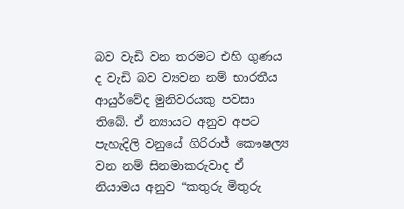බව වැඩි වන තරමට එහි ගුණය ද වැඩි බව ව්‍යවන නම් භාරතීය ආයුර්වේද මුනිවරයකු පවසා තිබේ. ඒ න්‍යායට අනුව අපට පැහැදිලි වනුයේ ගිරිරාජ් කෞෂල්‍ය වන නම් සිනමාකරුවාද ඒ නියාමය අනුව “කතුරු මිතුරු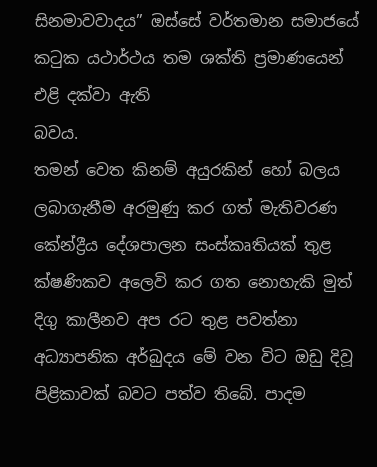සිනමාවවාදය” ඔස්සේ වර්තමාන සමාජයේ කටුක යථාර්ථය තම ශක්ති ප්‍රමාණයෙන් එළි දක්වා ඇති
බවය.
තමන් වෙත කිනම් අයුරකින් හෝ බලය ලබාගැනීම අරමුණු කර ගත් මැතිවරණ කේන්ද්‍රීය දේශපාලන සංස්කෘතියක් තුළ ක්ෂණිකව අලෙවි කර ගත නොහැකි මුත් දිගු කාලීනව අප රට තුළ පවත්නා අධ්‍යාපනික අර්බුදය මේ වන විට ඔඩු දිවූ පිළිකාවක් බවට පත්ව තිබේ. පාදම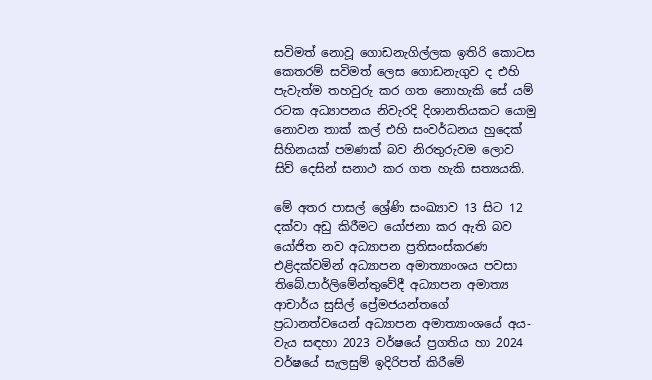සවිමත් නොවූ ගොඩනැගිල්ලක ඉතිරි කොටස කෙතරම් සවිමත් ලෙස ගොඩනැගුව ද එහි පැවැත්ම තහවුරු කර ගත නොහැකි සේ යම් රටක අධ්‍යාපනය නිවැරදි දිශානතියකට යොමු නොවන තාක් කල් එහි සංවර්ධනය හුදෙක් සිහිනයක් පමණක් බව නිරතුරුවම ලොව සිව් දෙසින් සනාථ කර ගත හැකි සත්‍යයකි.

මේ අතර පාසල් ශ්‍රේණි සංඛ්‍යාව 13 සිට 12 දක්වා අඩු කිරීමට යෝජනා කර ඇති බව යෝජිත නව අධ්‍යාපන ප්‍රතිසංස්කරණ එළිදක්වමින් අධ්‍යාපන අමාත්‍යාංශය පවසා තිබේ.පාර්ලිමේන්තුවේදී අධ්‍යාපන අමාත්‍ය ආචාර්ය සුසිල් ප්‍රේමජයන්තගේ ප්‍රධානත්වයෙන් අධ්‍යාපන අමාත්‍යාංශයේ අය-වැය සඳහා 2023 වර්ෂයේ ප්‍රගතිය හා 2024 වර්ෂයේ සැලසුම් ඉදිරිපත් කිරීමේ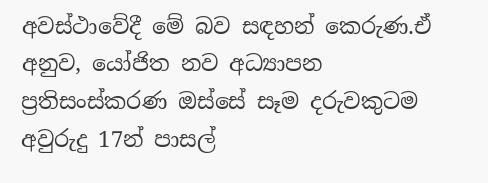අවස්ථාවේදී මේ බව සඳහන් කෙරුණ.ඒ අනුව, යෝජිත නව අධ්‍යාපන ප්‍රතිසංස්කරණ ඔස්සේ සෑම දරුවකුටම අවුරුදු 17න් පාසල්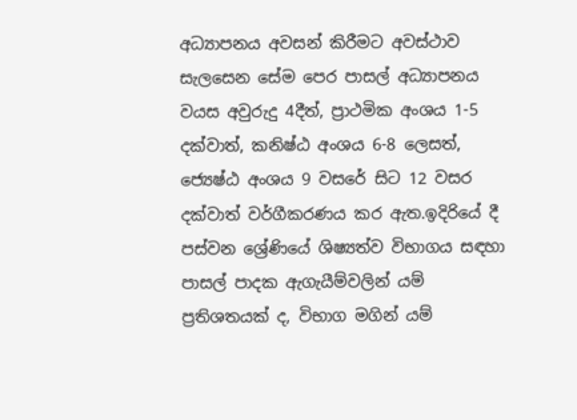අධ්‍යාපනය අවසන් කිරීමට අවස්ථාව සැලසෙන සේම පෙර පාසල් අධ්‍යාපනය වයස අවුරුදු 4දීත්, ප්‍රාථමික අංශය 1-5 දක්වාත්, කනිෂ්ඨ අංශය 6-8 ලෙසත්, ජ්‍යෙෂ්ඨ අංශය 9 වසරේ සිට 12 වසර දක්වාත් වර්ගීකරණය කර ඇත.ඉදිරියේ දී පස්වන ශ්‍රේණියේ ශිෂ්‍යත්ව විභාගය සඳහා පාසල් පාදක ඇගැයීම්වලින් යම් ප්‍රතිශතයක් ද, විභාග මගින් යම්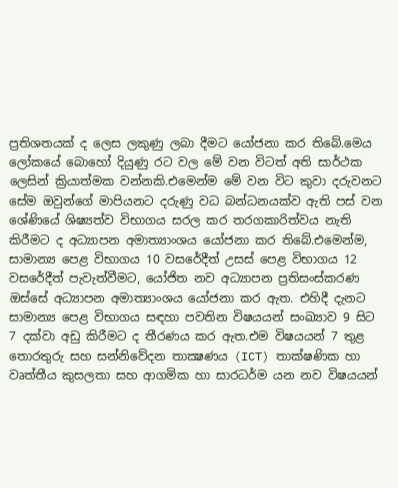ප්‍රතිශතයක් ද ලෙස ලකුණු ලබා දීමට යෝජනා කර තිබේ.මෙය ලෝකයේ බොහෝ දියුණු රට වල මේ වන විටත් අති සාර්ථක ලෙසින් ක්‍රියාත්මක වන්නකි.එමෙන්ම මේ වන විට කුවා දරුවනට සේම ඔවුන්ගේ මාපියනට දරුණු වධ බන්ධනයක්ව ඇති පස් වන ශේණියේ ශිෂ්‍යත්ව විභාගය සරල කර තරගකාරිත්වය නැති කිරීමට ද අධ්‍යාපන අමාත්‍යාංශය යෝජනා කර තිබේ.එමෙන්ම, සාමාන්‍ය පෙළ විභාගය 10 වසරේදීත් උසස් පෙළ විභාගය 12 වසරේදීත් පැවැත්වීමට, යෝජිත නව අධ්‍යාපන ප්‍රතිසංස්කරණ ඔස්සේ අධ්‍යාපන අමාත්‍යාංශය යෝජනා කර ඇත. එහිදී දැනට සාමාන්‍ය පෙළ විභාගය සඳහා පවතින විෂයයන් සංඛ්‍යාව 9 සිට 7 දක්වා අඩු කිරීමට ද තීරණය කර ඇත.එම විෂයයන් 7 තුළ තොරතුරු සහ සන්නිවේදන තාක්‍ෂණය (ICT) තාක්ෂණික හා වෘත්තීය කුසලතා සහ ආගමික හා සාරධර්ම යන නව විෂයයන්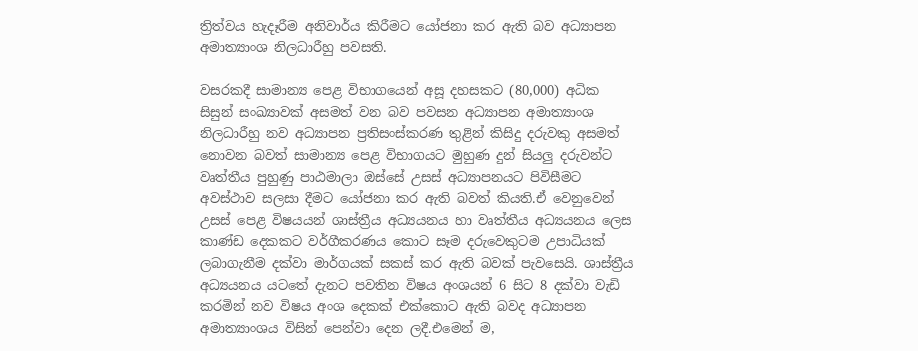ත්‍රිත්වය හැදෑරීම අනිවාර්ය කිරීමට යෝජනා කර ඇති බව අධ්‍යාපන අමාත්‍යාංශ නිලධාරීහු පවසති.

වසරකදී සාමාන්‍ය පෙළ විභාගයෙන් අසූ දහසකට (80,000) අධික සිසුන් සංඛ්‍යාවක් අසමත් වන බව පවසන අධ්‍යාපන අමාත්‍යාංශ නිලධාරීහු නව අධ්‍යාපන ප්‍රතිසංස්කරණ තුළින් කිසිදු දරුවකු අසමත් නොවන බවත් සාමාන්‍ය පෙළ විභාගයට මුහුණ දුන් සියලු දරුවන්ට වෘත්තීය පුහුණු පාඨමාලා ඔස්සේ උසස් අධ්‍යාපනයට පිවිසීමට අවස්ථාව සලසා දීමට යෝජනා කර ඇති බවත් කියති.ඒ වෙනුවෙන් උසස් පෙළ විෂයයන් ශාස්ත්‍රීය අධ්‍යයනය හා වෘත්තීය අධ්‍යයනය ලෙස කාණ්ඩ දෙකකට වර්ගීකරණය කොට සෑම දරුවෙකුටම උපාධියක් ලබාගැනීම දක්වා මාර්ගයක් සකස් කර ඇති බවක් පැවසෙයි. ශාස්ත්‍රීය අධ්‍යයනය යටතේ දැනට පවතින විෂය අංශයන් 6 සිට 8 දක්වා වැඩි කරමින් නව විෂය අංශ දෙකක් එක්කොට ඇති බවද අධ්‍යාපන අමාත්‍යාංශය විසින් පෙන්වා දෙන ලදී.එමෙන් ම,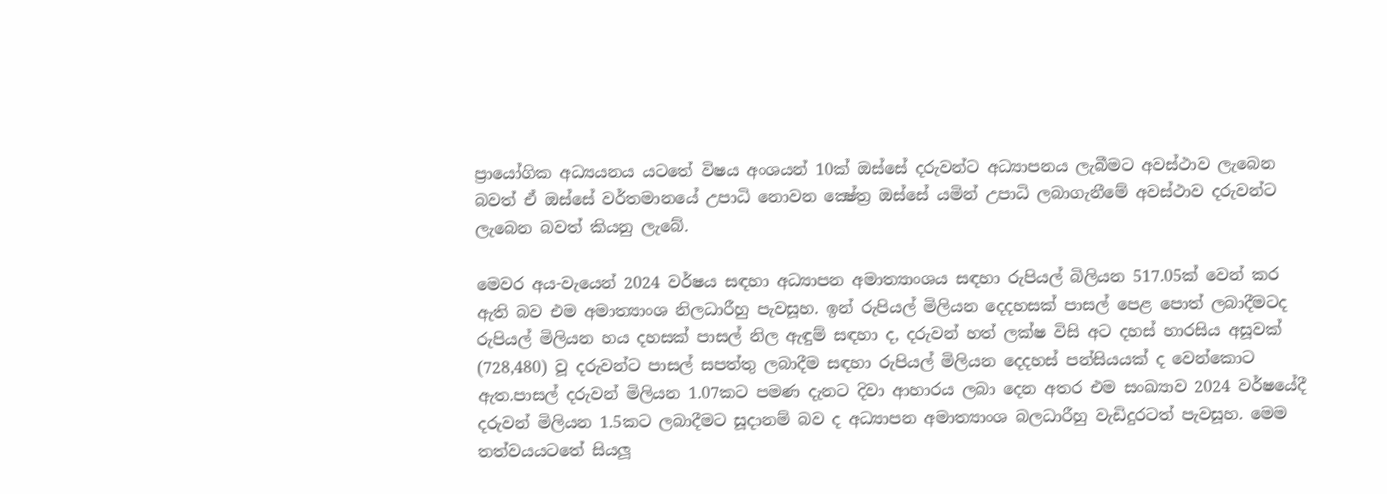ප්‍රායෝගික අධ්‍යයනය යටතේ විෂය අංශයන් 10ක් ඔස්සේ දරුවන්ට අධ්‍යාපනය ලැබීමට අවස්ථාව ලැබෙන බවත් ඒ ඔස්සේ වර්තමානයේ උපාධි නොවන ක්‍ෂේත්‍ර ඔස්සේ යමින් උපාධි ලබාගැනීමේ අවස්ථාව දරුවන්ට ලැබෙන බවත් කියනු ලැබේ.

මෙවර අය-වැයෙන් 2024 වර්ෂය සඳහා අධ්‍යාපන අමාත්‍යාංශය සඳහා රුපියල් බිලියන 517.05ක් වෙන් කර ඇති බව එම අමාත්‍යාංශ නිලධාරීහු පැවසූහ. ඉන් රුපියල් මිලියන දෙදහසක් පාසල් පෙළ පොත් ලබාදීමටද රුපියල් මිලියන හය දහසක් පාසල් නිල ඇඳුම් සඳහා ද, දරුවන් හත් ලක්ෂ විසි අට දහස් හාරසිය අසූවක් (728,480) වූ දරුවන්ට පාසල් සපත්තු ලබාදීම සඳහා රුපියල් මිලියන දෙදහස් පන්සියයක් ද වෙන්කොට ඇත.පාසල් දරුවන් මිලියන 1.07කට පමණ දැනට දිවා ආහාරය ලබා දෙන අතර එම සංඛ්‍යාව 2024 වර්ෂයේදී දරුවන් මිලියන 1.5කට ලබාදීමට සූදානම් බව ද අධ්‍යාපන අමාත්‍යාංශ බලධාරීහු වැඩිදුරටත් පැවසූහ. මෙම තත්වයයටතේ සියලූ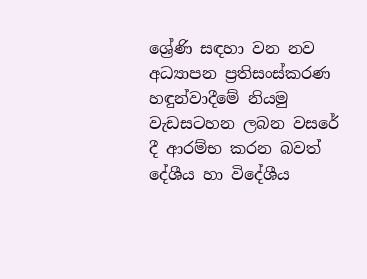ශ්‍රේණි සඳහා වන නව අධ්‍යාපන ප්‍රතිසංස්කරණ හඳුන්වාදීමේ නියමු වැඩසටහන ලබන වසරේ දී ආරම්භ කරන බවත් දේශීය හා විදේශීය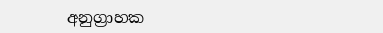අනුග්‍රාහක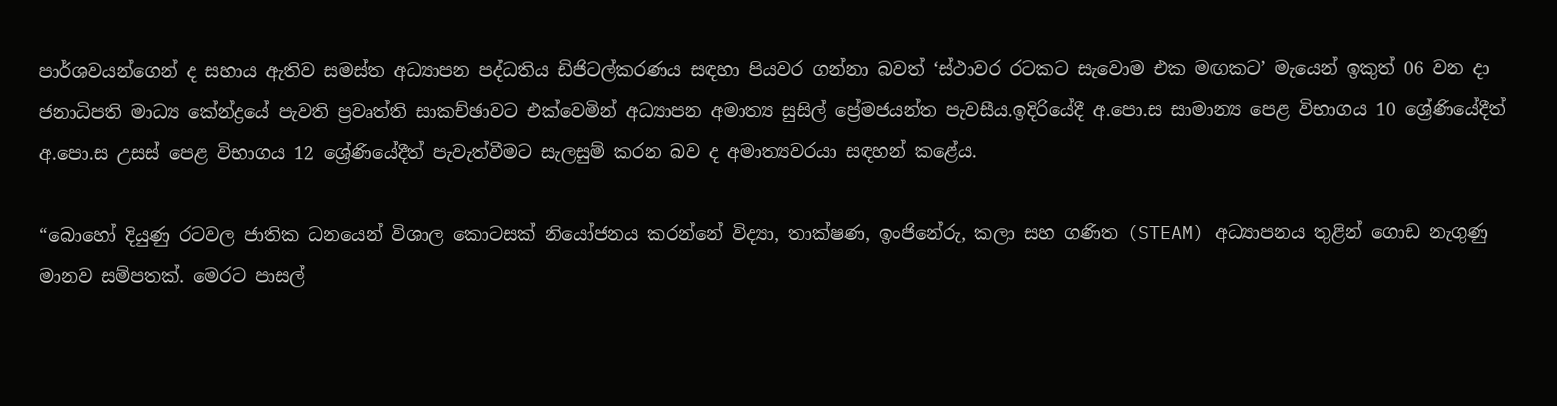පාර්ශවයන්ගෙන් ද සහාය ඇතිව සමස්ත අධ්‍යාපන පද්ධතිය ඩිජිටල්කරණය සඳහා පියවර ගන්නා බවත් ‘ස්ථාවර රටකට සැවොම එක මඟකට’ මැයෙන් ඉකුත් 06 වන දා ජනාධිපති මාධ්‍ය කේන්ද්‍රයේ පැවති ප්‍රවෘත්ති සාකච්ඡාවට එක්වෙමින් අධ්‍යාපන අමාත්‍ය සුසිල් ප්‍රේමජයන්ත පැවසීය.ඉදිරියේදී අ.පො.ස සාමාන්‍ය පෙළ විභාගය 10 ශ්‍රේණියේදීත් අ.පො.ස උසස් පෙළ විභාගය 12 ශ්‍රේණියේදීත් පැවැත්වීමට සැලසුම් කරන බව ද අමාත්‍යවරයා සඳහන් කළේය.

“බොහෝ දියුණු රටවල ජාතික ධනයෙන් විශාල කොටසක් නියෝජනය කරන්නේ විද්‍යා, තාක්ෂණ, ඉංජිනේරු, කලා සහ ගණිත (STEAM) අධ්‍යාපනය තුළින් ගොඩ නැගුණු මානව සම්පතක්. මෙරට පාසල්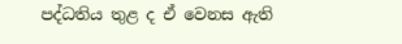පද්ධතිය තුළ ද ඒ වෙනස ඇති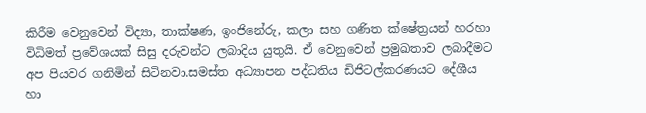කිරීම වෙනුවෙන් විද්‍යා, තාක්ෂණ, ඉංජිනේරු, කලා සහ ගණිත ක්ෂේත්‍රයන් හරහා විධිමත් ප්‍රවේශයක් සිසු දරුවන්ට ලබාදිය යුතුයි. ඒ වෙනුවෙන් ප්‍රමුඛතාව ලබාදීමට අප පියවර ගනිමින් සිටිනවා.සමස්ත අධ්‍යාපන පද්ධතිය ඩිජිටල්කරණයට දේශීය හා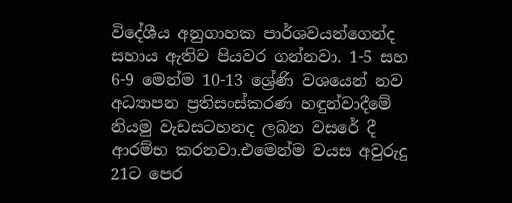විදේශීය අනුගාහක පාර්ශවයන්ගෙන්ද සහාය ඇතිව පියවර ගන්නවා. 1-5 සහ 6-9 මෙන්ම 10-13 ශ්‍රේණි වශයෙන් නව අධ්‍යාපන ප්‍රතිසංස්කරණ හඳුන්වාදීමේ නියමු වැඩසටහනද ලබන වසරේ දී ආරම්භ කරනවා.එමෙන්ම වයස අවුරුදු 21ට පෙර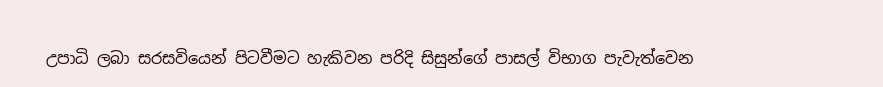උපාධි ලබා සරසවියෙන් පිටවීමට හැකිවන පරිදි සිසුන්ගේ පාසල් විභාග පැවැත්වෙන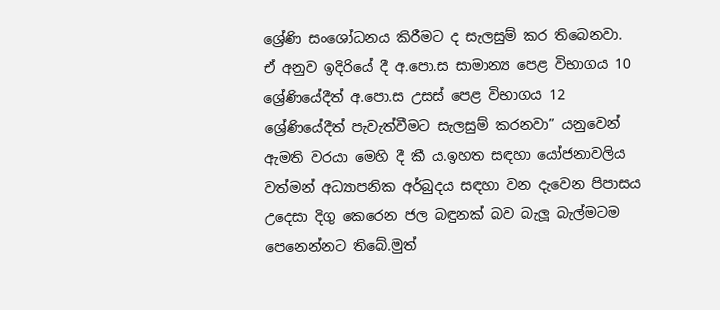ශ්‍රේණි සංශෝධනය කිරීමට ද සැලසුම් කර තිබෙනවා. ඒ අනුව ඉදිරියේ දී අ.පො.ස සාමාන්‍ය පෙළ විභාගය 10 ශ්‍රේණියේදීත් අ.පො.ස උසස් පෙළ විභාගය 12 ශ්‍රේණියේදීත් පැවැත්වීමට සැලසුම් කරනවා” යනුවෙන් ඇමති වරයා මෙහි දී කී ය.ඉහත සඳහා යෝජනාවලිය වත්මන් අධ්‍යාපනික අර්බුදය සඳහා වන දැවෙන පිපාසය උදෙසා දිගු කෙරෙන ජල බඳුනක් බව බැලූ බැල්මටම පෙනෙන්නට තිබේ.මුත්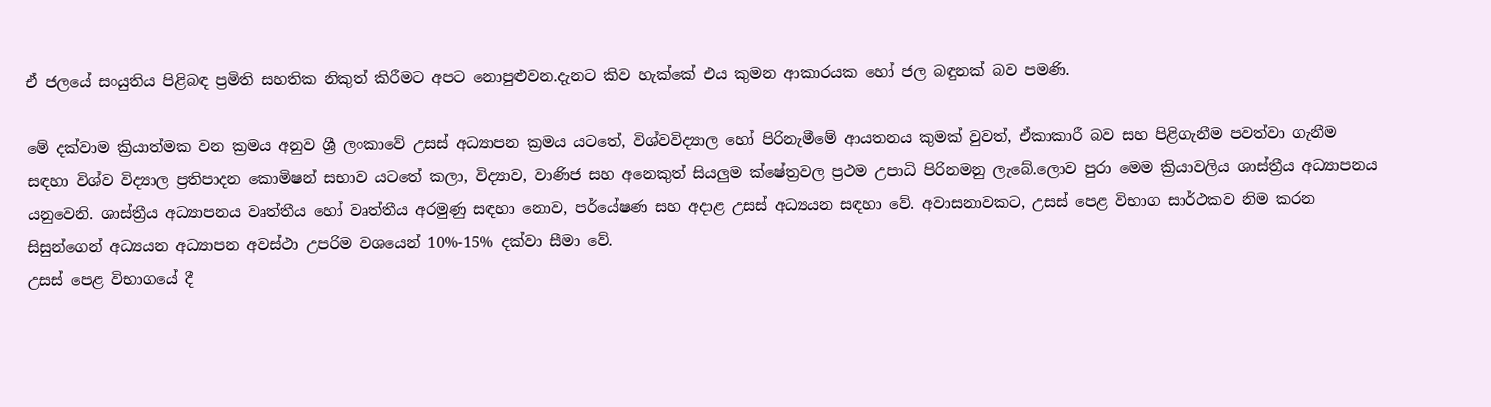ඒ ජලයේ සංයුතිය පිළිබඳ ප්‍රමිති සහතික නිකුත් කිරීමට අපට නොපුළුවන.දැනට කිව හැක්කේ එය කුමන ආකාරයක හෝ ජල බඳුනක් බව පමණි.

මේ දක්වාම ක්‍රියාත්මක වන ක්‍රමය අනුව ශ්‍රී ලංකාවේ උසස් අධ්‍යාපන ක්‍රමය යටතේ, විශ්වවිද්‍යාල හෝ පිරිනැමීමේ ආයතනය කුමක් වුවත්, ඒකාකාරී බව සහ පිළිගැනීම පවත්වා ගැනීම සඳහා විශ්ව විද්‍යාල ප්‍රතිපාදන කොමිෂන් සභාව යටතේ කලා, විද්‍යාව, වාණිජ සහ අනෙකුත් සියලුම ක්ෂේත්‍රවල ප්‍රථම උපාධි පිරිනමනු ලැබේ.ලොව පුරා මෙම ක්‍රියාවලිය ශාස්ත්‍රීය අධ්‍යාපනය යනුවෙනි. ශාස්ත්‍රීය අධ්‍යාපනය වෘත්තීය හෝ වෘත්තීය අරමුණු සඳහා නොව, පර්යේෂණ සහ අදාළ උසස් අධ්‍යයන සඳහා වේ. අවාසනාවකට, උසස් පෙළ විභාග සාර්ථකව නිම කරන සිසුන්ගෙන් අධ්‍යයන අධ්‍යාපන අවස්ථා උපරිම වශයෙන් 10%-15% දක්වා සීමා වේ.
උසස් පෙළ විභාගයේ දී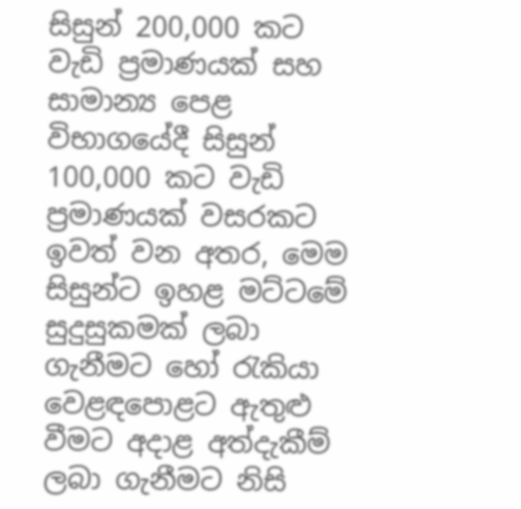සිසුන් 200,000 කට වැඩි ප්‍රමාණයක් සහ සාමාන්‍ය පෙළ විභාගයේදී සිසුන් 100,000 කට වැඩි ප්‍රමාණයක් වසරකට ඉවත් වන අතර, මෙම සිසුන්ට ඉහළ මට්ටමේ සුදුසුකමක් ලබා ගැනීමට හෝ රැකියා වෙළඳපොළට ඇතුළු වීමට අදාළ අත්දැකීම් ලබා ගැනීමට නිසි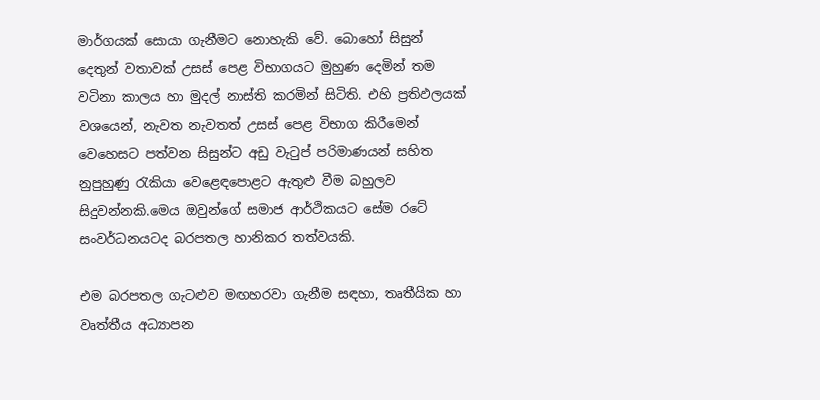මාර්ගයක් සොයා ගැනීමට නොහැකි වේ. බොහෝ සිසුන් දෙතුන් වතාවක් උසස් පෙළ විභාගයට මුහුණ දෙමින් තම වටිනා කාලය හා මුදල් නාස්ති කරමින් සිටිති. එහි ප්‍රතිඵලයක් වශයෙන්, නැවත නැවතත් උසස් පෙළ විභාග කිරීමෙන් වෙහෙසට පත්වන සිසුන්ට අඩු වැටුප් පරිමාණයන් සහිත නුපුහුණු රැකියා වෙළෙඳපොළට ඇතුළු වීම බහුලව සිදුවන්නකි.මෙය ඔවුන්ගේ සමාජ ආර්ථිකයට සේම රටේ සංවර්ධනයටද බරපතල හානිකර තත්වයකි.

එම බරපතල ගැටළුව මඟහරවා ගැනීම සඳහා, තෘතීයික හා වෘත්තීය අධ්‍යාපන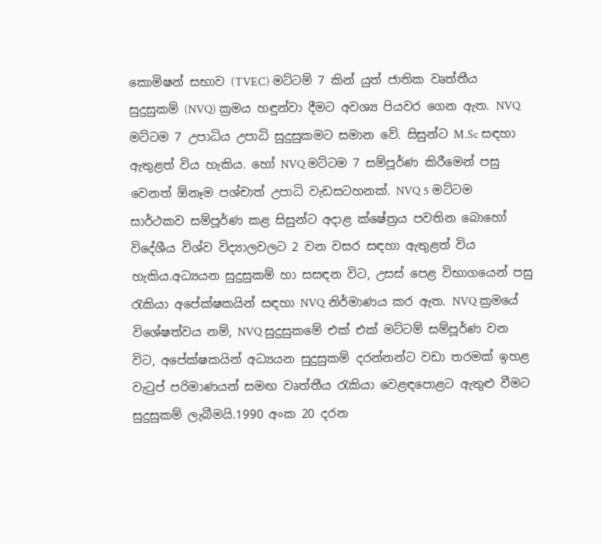කොමිෂන් සභාව (TVEC) මට්ටම් 7 කින් යුත් ජාතික වෘත්තීය සුදුසුකම් (NVQ) ක්‍රමය හඳුන්වා දීමට අවශ්‍ය පියවර ගෙන ඇත. NVQ මට්ටම 7 උපාධිය උපාධි සුදුසුකමට සමාන වේ. සිසුන්ට M.Sc සඳහා ඇතුළත් විය හැකිය. හෝ NVQ මට්ටම 7 සම්පූර්ණ කිරීමෙන් පසු වෙනත් ඕනෑම පශ්චාත් උපාධි වැඩසටහනක්. NVQ 5 මට්ටම සාර්ථකව සම්පූර්ණ කළ සිසුන්ට අදාළ ක්ෂේත්‍රය පවතින බොහෝ විදේශීය විශ්ව විද්‍යාලවලට 2 වන වසර සඳහා ඇතුළත් විය හැකිය.අධ්‍යයන සුදුසුකම් හා සසඳන විට, උසස් පෙළ විභාගයෙන් පසු රැකියා අපේක්ෂකයින් සඳහා NVQ නිර්මාණය කර ඇත. NVQ ක්‍රමයේ විශේෂත්වය නම්, NVQ සුදුසුකමේ එක් එක් මට්ටම් සම්පූර්ණ වන විට, අපේක්ෂකයින් අධ්‍යයන සුදුසුකම් දරන්නන්ට වඩා තරමක් ඉහළ වැටුප් පරිමාණයන් සමඟ වෘත්තීය රැකියා වෙළඳපොළට ඇතුළු වීමට සුදුසුකම් ලැබීමයි.1990 අංක 20 දරන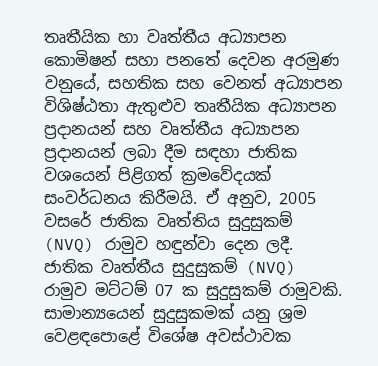තෘතීයික හා වෘත්තීය අධ්‍යාපන කොමිෂන් සහා පනතේ දෙවන අරමුණ වනුයේ, සහතික සහ වෙනත් අධ්‍යාපන විශිෂ්ඨතා ඇතුළුව තෘතීයික අධ්‍යාපන ප්‍රදානයන් සහ වෘත්තීය අධ්‍යාපන ප්‍රදානයන් ලබා දීම සඳහා ජාතික වශයෙන් පිළිගත් ක්‍රමවේදයක් සංවර්ධනය කිරීමයි. ඒ අනුව, 2005 වසරේ ජාතික වෘත්තිය සුදුසුකම් (NVQ) රාමුව හඳුන්වා දෙන ලදී. ජාතික වෘත්තීය සුදුසුකම් (NVQ) රාමුව මට්ටම් 07 ක සුදුසුකම් රාමුවකි. සාමාන්‍යයෙන් සුදුසුකමක් යනු ශ්‍රම වෙළඳපොළේ විශේෂ අවස්ථාවක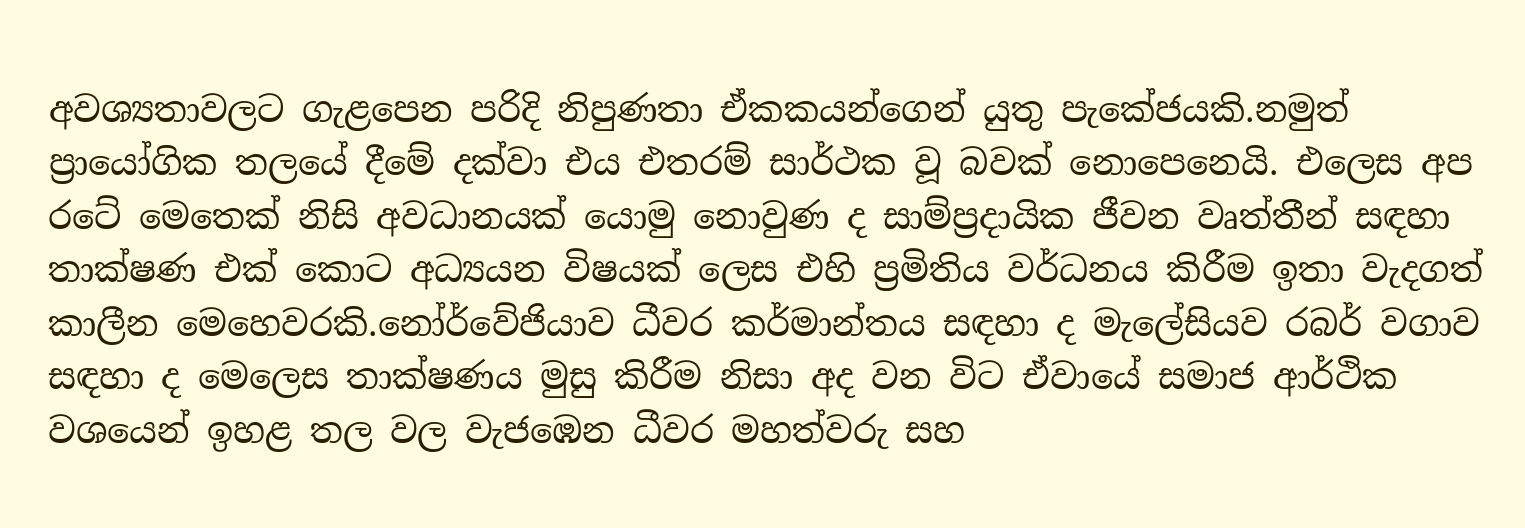අවශ්‍යතාවලට ගැළපෙන පරිදි නිපුණතා ඒකකයන්ගෙන් යුතු පැකේජයකි.නමුත් ප්‍රායෝගික තලයේ දීමේ දක්වා එය එතරම් සාර්ථක වූ බවක් නොපෙනෙයි. එලෙස අප රටේ මෙතෙක් නිසි අවධානයක් යොමු නොවුණ ද සාම්ප්‍රදායික ජීවන වෘත්තීන් සඳහා තාක්ෂණ එක් කොට අධ්‍යයන විෂයක් ලෙස එහි ප්‍රමිතිය වර්ධනය කිරීම ඉතා වැදගත් කාලීන මෙහෙවරකි.නෝර්වේජියාව ධීවර කර්මාන්තය සඳහා ද මැලේසියව රබර් වගාව සඳහා ද මෙලෙස තාක්ෂණය මුසු කිරීම නිසා අද වන විට ඒවායේ සමාජ ආර්ථික වශයෙන් ඉහළ තල වල වැජඹෙන ධීවර මහත්වරු සහ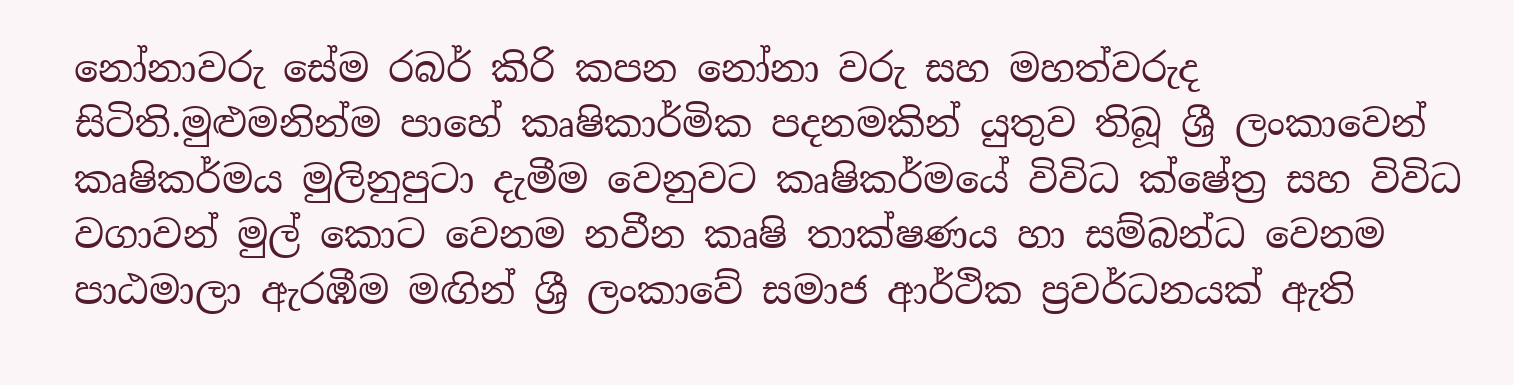නෝනාවරු සේම රබර් කිරි කපන නෝනා වරු සහ මහත්වරුද සිටිති.මුළුමනින්ම පාහේ කෘෂිකාර්මික පදනමකින් යුතුව තිබූ ශ්‍රී ලංකාවෙන් කෘෂිකර්මය මුලිනුපුටා දැමීම වෙනුවට කෘෂිකර්මයේ විවිධ ක්ෂේත්‍ර සහ විවිධ වගාවන් මුල් කොට වෙනම නවීන කෘෂි තාක්ෂණය හා සම්බන්ධ වෙනම පාඨමාලා ඇරඹීම මඟින් ශ්‍රී ලංකාවේ සමාජ ආර්ථික ප්‍රවර්ධනයක් ඇති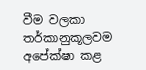වීම වලකා තර්කානුකූලවම අපේක්ෂා කළ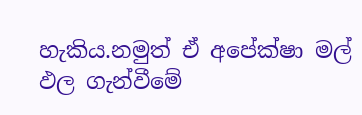හැකිය.නමුත් ඒ අපේක්ෂා මල් ඵල ගැන්වීමේ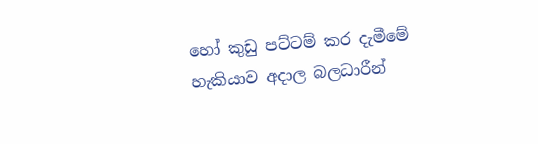හෝ කුඩු පට්ටම් කර දැමීමේ හැකියාව අදාල බලධාරීන්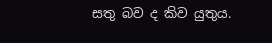සතු බව ද කිව යුතුය.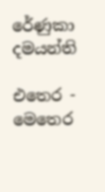රේණුකා දමයන්ති

එතෙර - මෙතෙර